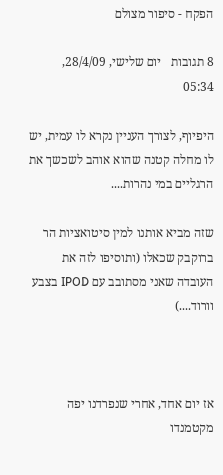הפקח - סיפור מצולם

8 תגובות   יום שלישי, 28/4/09, 05:34

היפיוף, לצורך העניין נקרא לו עמית, יש לו מחלה קטנה שהוא אוהב לשכשך את הרגליים במי נהרות....

שזה מביא אותנו למין סיטואציות הר ברוקבק שכאלו (ותוסיפו לזה את העובדה שאני מסתובב עם IPOD בצבע וורוד....)



אז יום אחד, אחרי שנפרדנו יפה מקטמנדו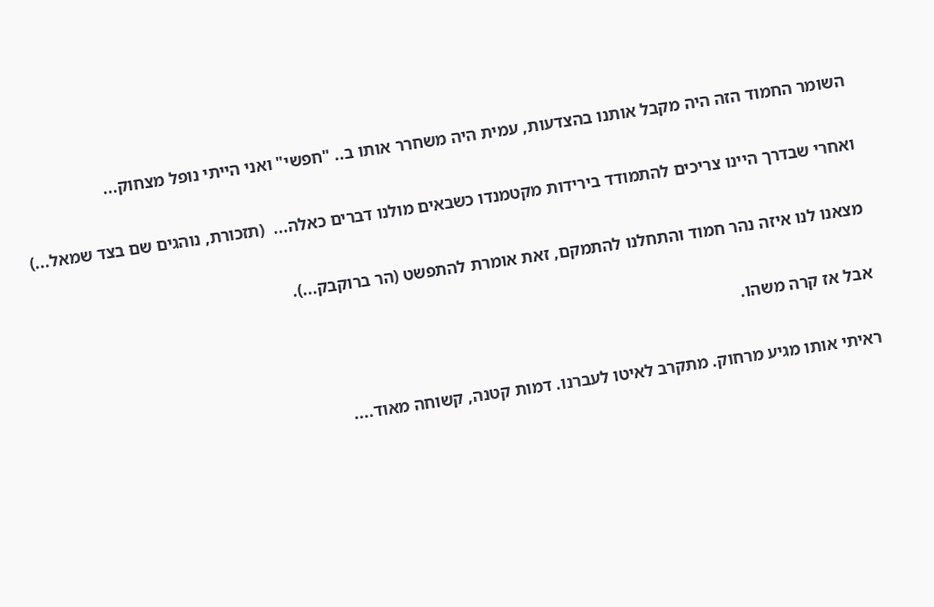השומר החמוד הזה היה מקבל אותנו בהצדעות, עמית היה משחרר אותו ב.. "חפשי" ואני הייתי נופל מצחוק...

ואחרי שבדרך היינו צריכים להתמודד בירידות מקטמנדו כשבאים מולנו דברים כאלה...  (תזכורת, נוהגים שם בצד שמאל...)

מצאנו לנו איזה נהר חמוד והתחלנו להתמקם, זאת אומרת להתפשט (הר ברוקבק...).

אבל אז קרה משהו.

ראיתי אותו מגיע מרחוק. מתקרב לאיטו לעברנו. דמות קטנה, קשוחה מאוד....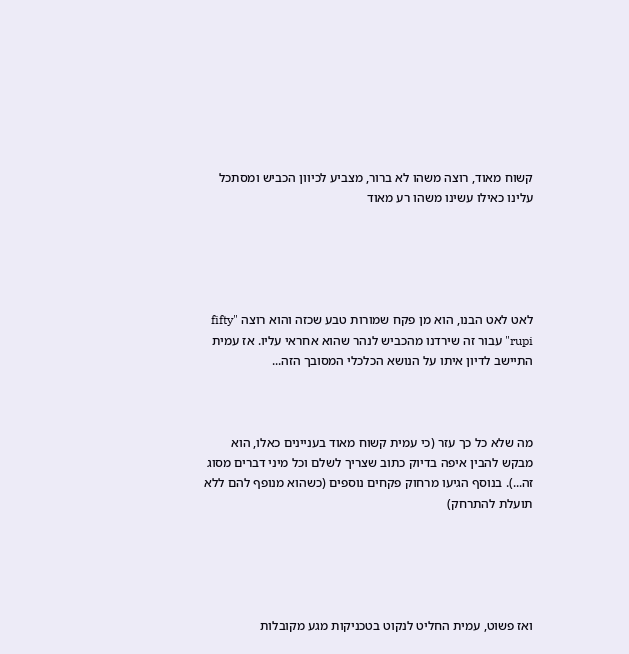קשוח מאוד, רוצה משהו לא ברור, מצביע לכיוון הכביש ומסתכל עלינו כאילו עשינו משהו רע מאוד





לאט לאט הבנו, הוא מן פקח שמורות טבע שכזה והוא רוצה "fifty rupi" עבור זה שירדנו מהכביש לנהר שהוא אחראי עליו. אז עמית התיישב לדיון איתו על הנושא הכלכלי המסובך הזה...



מה שלא כל כך עזר (כי עמית קשוח מאוד בעניינים כאלו, הוא מבקש להבין איפה בדיוק כתוב שצריך לשלם וכל מיני דברים מסוג זה...). בנוסף הגיעו מרחוק פקחים נוספים (כשהוא מנופף להם ללא תועלת להתרחק)





ואז פשוט, עמית החליט לנקוט בטכניקות מגע מקובלות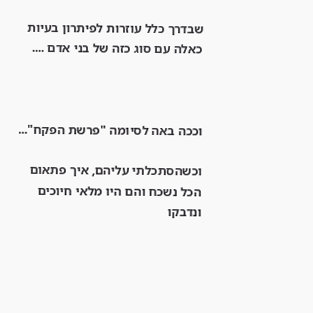שבדרך כלל עוזרות לפיתרון בעיות כאלה עם סוג כזה של בני אדם ....



וככה באה לסיומה "פרשת הפקח"...

וכשהסתכלתי עליהם, איך פתאום הכל נשכח והם היו מלאי חיוכים ונדבקו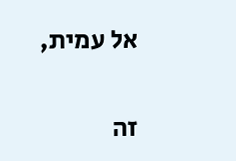אל עמית,

זה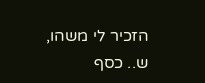הזכיר לי משהו, ש.. כסף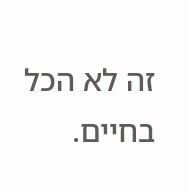זה לא הכל בחיים.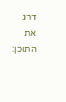דרג את התוכן: